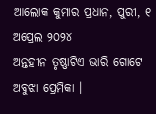ଆଲୋକ କୁମାର ପ୍ରଧାନ, ପୁରୀ, ୧ ଅପ୍ରେଲ ୨୦୨୪
ଅନ୍ତହୀନ ତୃଷ୍ଣାଟିଏ ଭାରି ଗୋଟେ ଅବୁଝା ପ୍ରେମିକା ।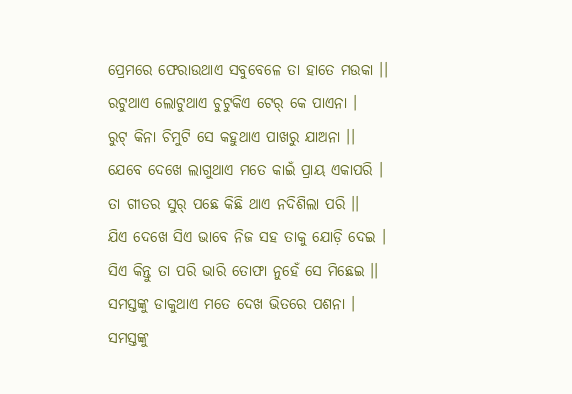ପ୍ରେମରେ ଫେରାଉଥାଏ ସବୁବେଳେ ତା ହାତେ ମଉକା ।।
ରଟୁଥାଏ ଲୋଟୁଥାଏ ଚୁଟୁକିଏ ଟେର୍ କେ ପାଏନା ।
ରୁଟ୍ କିନା ଚିମୁଟି ସେ କହୁଥାଏ ପାଖରୁ ଯାଅନା ।।
ଯେବେ ଦେଖେ ଲାଗୁଥାଏ ମତେ କାଇଁ ପ୍ରାୟ ଏକାପରି ।
ତା ଗୀତର ସୁର୍ ପଛେ କିଛି ଥାଏ ନଦିଶିଲା ପରି ।।
ଯିଏ ଦେଖେ ସିଏ ଭାବେ ନିଜ ସହ ତାକୁ ଯୋଡ଼ି ଦେଇ ।
ସିଏ କିନ୍ତୁ ତା ପରି ଭାରି ତୋଫା ନୁହେଁ ସେ ମିଛେଇ ।।
ସମସ୍ତଙ୍କୁ ଡାକୁଥାଏ ମତେ ଦେଖ ଭିତରେ ପଶନା ।
ସମସ୍ତଙ୍କୁ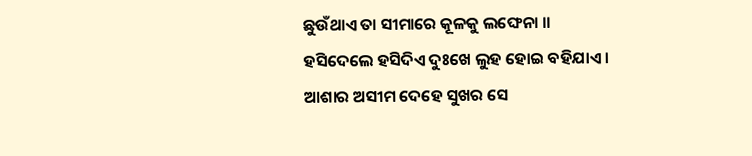ଛୁଉଁଥାଏ ତା ସୀମାରେ କୂଳକୁ ଲଙ୍ଘେନା ।।
ହସିଦେଲେ ହସିଦିଏ ଦୁଃଖେ ଲୁହ ହୋଇ ବହିଯାଏ ।
ଆଶାର ଅସୀମ ଦେହେ ସୁଖର ସେ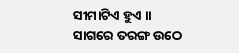ସୀମାଟିଏ ହୁଏ ।।
ସାଗରେ ତରଙ୍ଗ ଉଠେ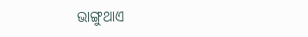ଭାଙ୍ଗୁଥାଏ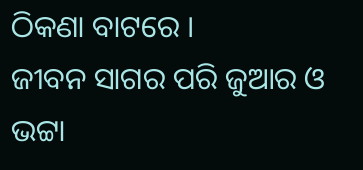ଠିକଣା ବାଟରେ ।
ଜୀବନ ସାଗର ପରି ଜୁଆର ଓ ଭଟ୍ଟା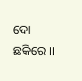ଦୋ ଛକିରେ ।।